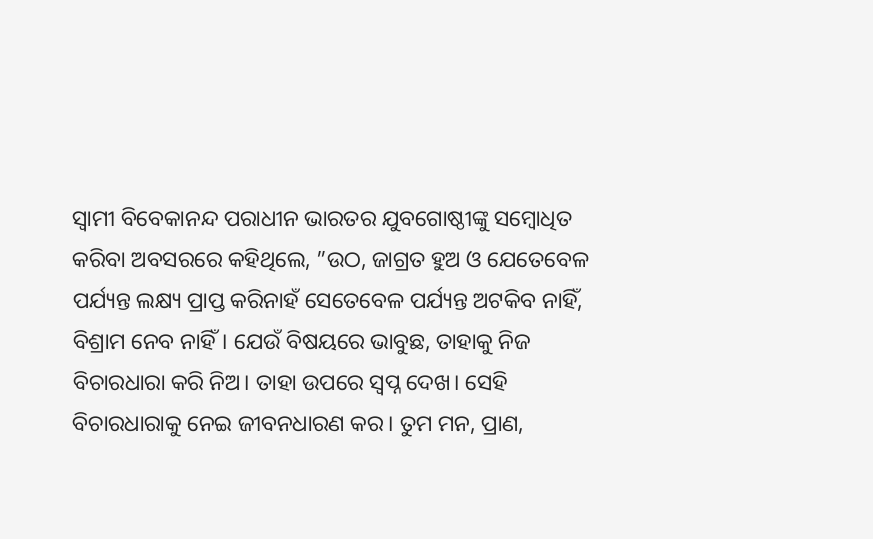ସ୍ବାମୀ ବିବେକାନନ୍ଦ ପରାଧୀନ ଭାରତର ଯୁବଗୋଷ୍ଠୀଙ୍କୁ ସମ୍ବୋଧିତ କରିବା ଅବସରରେ କହିଥିଲେ, ”ଉଠ, ଜାଗ୍ରତ ହୁଅ ଓ ଯେତେବେଳ ପର୍ଯ୍ୟନ୍ତ ଲକ୍ଷ୍ୟ ପ୍ରାପ୍ତ କରିନାହଁ ସେତେବେଳ ପର୍ଯ୍ୟନ୍ତ ଅଟକିବ ନାହିଁ, ବିଶ୍ରାମ ନେବ ନାହିଁ। ଯେଉଁ ବିଷୟରେ ଭାବୁଛ, ତାହାକୁ ନିଜ ବିଚାରଧାରା କରି ନିଅ। ତାହା ଉପରେ ସ୍ବପ୍ନ ଦେଖ। ସେହି ବିଚାରଧାରାକୁ ନେଇ ଜୀବନଧାରଣ କର। ତୁମ ମନ, ପ୍ରାଣ,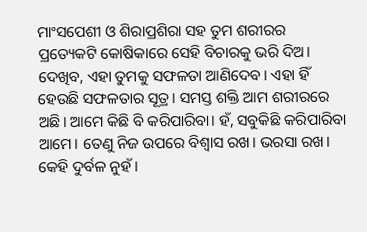ମାଂସପେଶୀ ଓ ଶିରାପ୍ରଶିରା ସହ ତୁମ ଶରୀରର ପ୍ରତ୍ୟେକଟି କୋଷିକାରେ ସେହି ବିଚାରକୁ ଭରି ଦିଅ। ଦେଖିବ, ଏହା ତୁମକୁ ସଫଳତା ଆଣିଦେବ। ଏହା ହିଁ ହେଉଛି ସଫଳତାର ସୂତ୍ର। ସମସ୍ତ ଶକ୍ତି ଆମ ଶରୀରରେ ଅଛି। ଆମେ କିଛି ବି କରିପାରିବା। ହଁ, ସବୁକିଛି କରିପାରିବା ଆମେ। ତେଣୁ ନିଜ ଉପରେ ବିଶ୍ୱାସ ରଖ। ଭରସା ରଖ। କେହି ଦୁର୍ବଳ ନୁହଁ।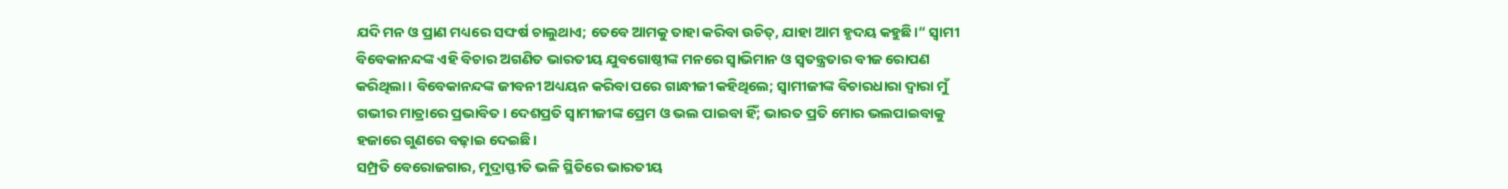ଯଦି ମନ ଓ ପ୍ରାଣ ମଧ୍ୟରେ ସଙ୍ଘର୍ଷ ଚାଲୁଥାଏ; ତେବେ ଆମକୁ ତାହା କରିବା ଉଚିତ୍, ଯାହା ଆମ ହୃଦୟ କହୁଛି।“ ସ୍ବାମୀ ବିବେକାନନ୍ଦଙ୍କ ଏହି ବିଚାର ଅଗଣିତ ଭାରତୀୟ ଯୁବଗୋଷ୍ଠୀଙ୍କ ମନରେ ସ୍ବାଭିମାନ ଓ ସ୍ବତନ୍ତ୍ରତାର ବୀଜ ରୋପଣ କରିଥିଲା। ବିବେକାନନ୍ଦଙ୍କ ଜୀବନୀ ଅଧ୍ୟୟନ କରିବା ପରେ ଗାନ୍ଧୀଜୀ କହିଥିଲେ; ସ୍ବାମୀଜୀଙ୍କ ବିଚାରଧାରା ଦ୍ବାରା ମୁଁ ଗଭୀର ମାତ୍ରାରେ ପ୍ରଭାବିତ। ଦେଶପ୍ରତି ସ୍ବାମୀଜୀଙ୍କ ପ୍ରେମ ଓ ଭଲ ପାଇବା ହିଁ; ଭାରତ ପ୍ରତି ମୋର ଭଲପାଇବାକୁ ହଜାରେ ଗୁଣରେ ବଢ଼ାଇ ଦେଇଛି।
ସମ୍ପ୍ରତି ବେରୋଜଗାର, ମୁଦ୍ରାସ୍ଫୀତି ଭଳି ସ୍ଥିତିରେ ଭାରତୀୟ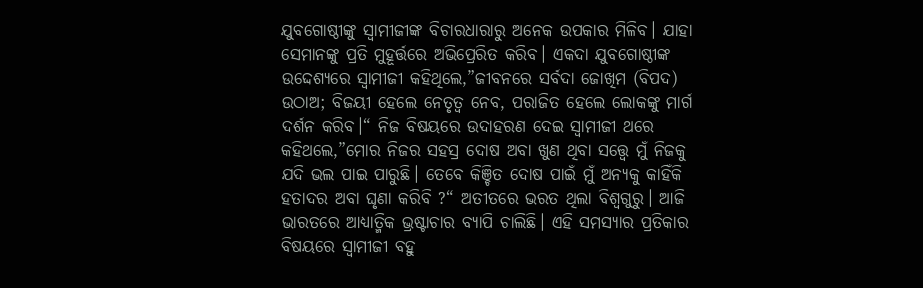ଯୁବଗୋଷ୍ଠୀଙ୍କୁ ସ୍ବାମୀଜୀଙ୍କ ବିଚାରଧାରାରୁ ଅନେକ ଉପକାର ମିଳିବ। ଯାହା ସେମାନଙ୍କୁ ପ୍ରତି ମୁହୂର୍ତ୍ତରେ ଅଭିପ୍ରେରିତ କରିବ। ଏକଦା ଯୁବଗୋଷ୍ଠୀଙ୍କ ଉଦ୍ଦେଶ୍ୟରେ ସ୍ବାମୀଜୀ କହିଥିଲେ,”ଜୀବନରେ ସର୍ବଦା ଜୋଖିମ (ବିପଦ) ଉଠାଅ; ବିଜୟୀ ହେଲେ ନେତୃତ୍ୱ ନେବ, ପରାଜିତ ହେଲେ ଲୋକଙ୍କୁ ମାର୍ଗ ଦର୍ଶନ କରିବ।“ ନିଜ ବିଷୟରେ ଉଦାହରଣ ଦେଇ ସ୍ବାମୀଜୀ ଥରେ କହିଥଲେ,”ମୋର ନିଜର ସହସ୍ର ଦୋଷ ଅବା ଖୁଣ ଥିବା ସତ୍ତ୍ବେ ମୁଁ ନିଜକୁ ଯଦି ଭଲ ପାଇ ପାରୁଛି। ତେବେ କିଞ୍ଚିତ ଦୋଷ ପାଇଁ ମୁଁ ଅନ୍ୟକୁ କାହିଁକି ହତାଦର ଅବା ଘୃଣା କରିବି ?“ ଅତୀତରେ ଭରତ ଥିଲା ବିଶ୍ବଗୁରୁ। ଆଜି ଭାରତରେ ଆଧ୍ୟାତ୍ମିକ ଭ୍ରଷ୍ଟାଚାର ବ୍ୟାପି ଚାଲିଛି। ଏହି ସମସ୍ୟାର ପ୍ରତିକାର ବିଷୟରେ ସ୍ବାମୀଜୀ ବହୁ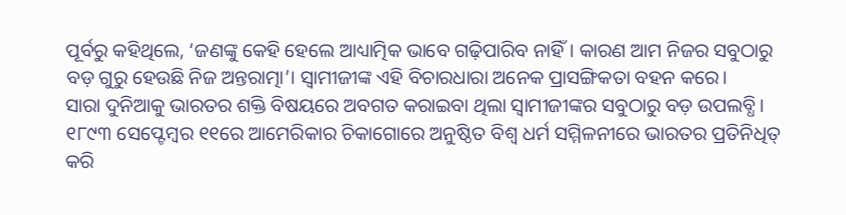ପୂର୍ବରୁ କହିଥିଲେ, ‘ଜଣଙ୍କୁ କେହି ହେଲେ ଆଧ୍ୟାତ୍ମିକ ଭାବେ ଗଢ଼ିପାରିବ ନାହିଁ। କାରଣ ଆମ ନିଜର ସବୁଠାରୁ ବଡ଼ ଗୁରୁ ହେଉଛି ନିଜ ଅନ୍ତରାତ୍ମା’। ସ୍ବାମୀଜୀଙ୍କ ଏହି ବିଚାରଧାରା ଅନେକ ପ୍ରାସଙ୍ଗିକତା ବହନ କରେ।
ସାରା ଦୁନିଆକୁ ଭାରତର ଶକ୍ତି ବିଷୟରେ ଅବଗତ କରାଇବା ଥିଲା ସ୍ବାମୀଜୀଙ୍କର ସବୁଠାରୁ ବଡ଼ ଉପଲବ୍ଧି। ୧୮୯୩ ସେପ୍ଟେମ୍ବର ୧୧ରେ ଆମେରିକାର ଚିକାଗୋରେ ଅନୁଷ୍ଠିତ ବିଶ୍ବ ଧର୍ମ ସମ୍ମିଳନୀରେ ଭାରତର ପ୍ରତିନିଧିତ୍ କରି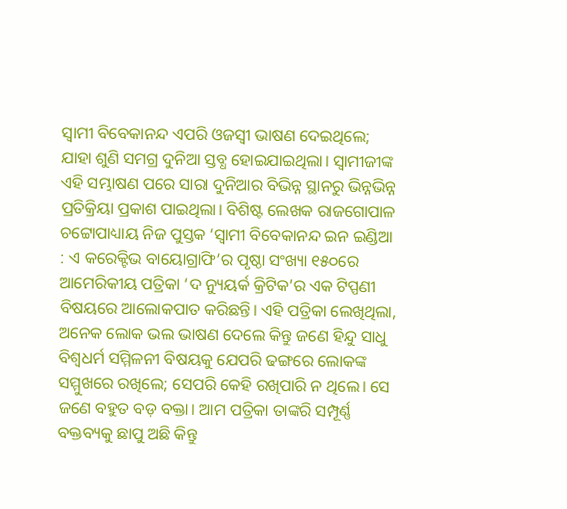ସ୍ବାମୀ ବିବେକାନନ୍ଦ ଏପରି ଓଜସ୍ବୀ ଭାଷଣ ଦେଇଥିଲେ; ଯାହା ଶୁଣି ସମଗ୍ର ଦୁନିଆ ସ୍ତବ୍ଧ ହୋଇଯାଇଥିଲା। ସ୍ବାମୀଜୀଙ୍କ ଏହି ସମ୍ଭାଷଣ ପରେ ସାରା ଦୁନିଆର ବିଭିନ୍ନ ସ୍ଥାନରୁ ଭିନ୍ନଭିନ୍ନ ପ୍ରତିକ୍ରିୟା ପ୍ରକାଶ ପାଇଥିଲା। ବିଶିଷ୍ଟ ଲେଖକ ରାଜଗୋପାଳ ଚଟ୍ଟୋପାଧ୍ୟାୟ ନିଜ ପୁସ୍ତକ ‘ସ୍ବାମୀ ବିବେକାନନ୍ଦ ଇନ ଇଣ୍ଡିଆ : ଏ କରେକ୍ଟିଭ ବାୟୋଗ୍ରାଫି’ର ପୃଷ୍ଠା ସଂଖ୍ୟା ୧୫୦ରେ ଆମେରିକୀୟ ପତ୍ରିକା ‘ଦ ନ୍ୟୁୟର୍କ କ୍ରିଟିକ’ର ଏକ ଟିପ୍ପଣୀ ବିଷୟରେ ଆଲୋକପାତ କରିଛନ୍ତି। ଏହି ପତ୍ରିକା ଲେଖିଥିଲା, ଅନେକ ଲୋକ ଭଲ ଭାଷଣ ଦେଲେ କିନ୍ତୁ ଜଣେ ହିନ୍ଦୁ ସାଧୁ ବିଶ୍ବଧର୍ମ ସମ୍ମିଳନୀ ବିଷୟକୁ ଯେପରି ଢଙ୍ଗରେ ଲୋକଙ୍କ ସମ୍ମୁଖରେ ରଖିଲେ; ସେପରି କେହି ରଖିପାରି ନ ଥିଲେ। ସେ ଜଣେ ବହୁତ ବଡ଼ ବକ୍ତା। ଆମ ପତ୍ରିକା ତାଙ୍କରି ସମ୍ପୂର୍ଣ୍ଣ ବକ୍ତବ୍ୟକୁ ଛାପୁ ଅଛି କିନ୍ତୁ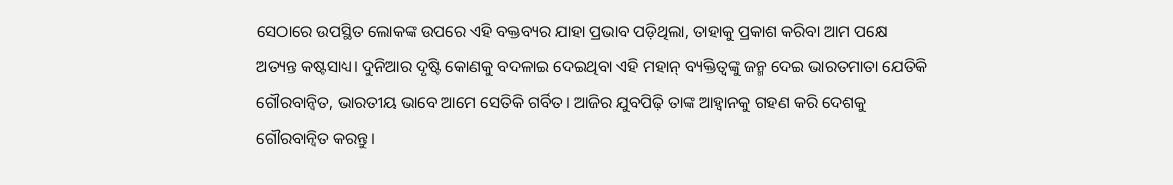ସେଠାରେ ଉପସ୍ଥିତ ଲୋକଙ୍କ ଉପରେ ଏହି ବକ୍ତବ୍ୟର ଯାହା ପ୍ରଭାବ ପଡ଼ିଥିଲା, ତାହାକୁ ପ୍ରକାଶ କରିବା ଆମ ପକ୍ଷେ ଅତ୍ୟନ୍ତ କଷ୍ଟସାଧ୍ୟ। ଦୁନିଆର ଦୃଷ୍ଟି କୋଣକୁ ବଦଳାଇ ଦେଇଥିବା ଏହି ମହାନ୍ ବ୍ୟକ୍ତିତ୍ୱଙ୍କୁ ଜନ୍ମ ଦେଇ ଭାରତମାତା ଯେତିକି ଗୌରବାନ୍ବିତ, ଭାରତୀୟ ଭାବେ ଆମେ ସେତିକି ଗର୍ବିତ। ଆଜିର ଯୁବପିଢ଼ି ତାଙ୍କ ଆହ୍ବାନକୁ ଗହଣ କରି ଦେଶକୁ ଗୌରବାନ୍ବିତ କରନ୍ତୁ।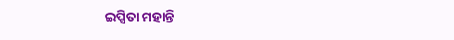ଇପ୍ସିତା ମହାନ୍ତି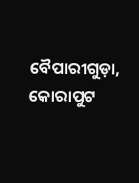ବୈପାରୀଗୁଡ଼ା, କୋରାପୁଟ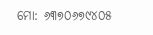ମୋ: ୬୩୭୦୬୭୯୪୦୫